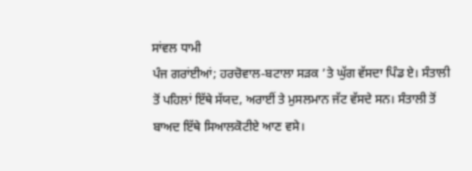ਸਾਂਵਲ ਧਾਮੀ
ਪੰਜ ਗਰਾਂਈਆਂ; ਹਰਚੋਵਾਲ-ਬਟਾਲਾ ਸੜਕ ’ਤੇ ਘੁੱਗ ਵੱਸਦਾ ਪਿੰਡ ਏ। ਸੰਤਾਲੀ ਤੋਂ ਪਹਿਲਾਂ ਇੱਥੇ ਸੱਯਦ, ਅਰਾਈਂ ਤੇ ਮੁਸਲਮਾਨ ਜੱਟ ਵੱਸਦੇ ਸਨ। ਸੰਤਾਲੀ ਤੋਂ ਬਾਅਦ ਇੱਥੇ ਸਿਆਲਕੋਟੀਏ ਆਣ ਵਸੇ।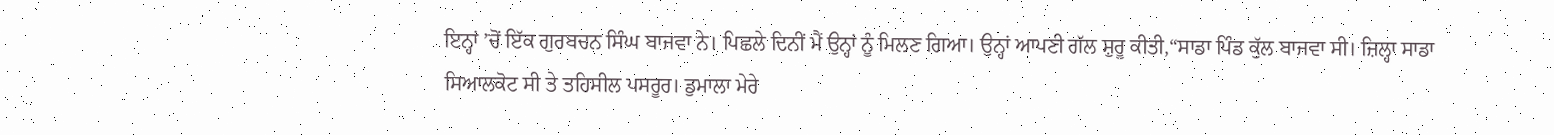ਇਨ੍ਹਾਂ ’ਚੋਂ ਇੱਕ ਗੁਰਬਚਨ ਸਿੰਘ ਬਾਜਵਾ ਨੇ। ਪਿਛਲੇ ਦਿਨੀਂ ਮੈਂ ਉਨ੍ਹਾਂ ਨੂੰ ਮਿਲਣ ਗਿਆ। ਉਨ੍ਹਾਂ ਆਪਣੀ ਗੱਲ ਸ਼ੁਰੂ ਕੀਤੀ,“ਸਾਡਾ ਪਿੰਡ ਕੁੱਲ ਬਾਜਵਾ ਸੀ। ਜ਼ਿਲ੍ਹਾ ਸਾਡਾ ਸਿਆਲਕੋਟ ਸੀ ਤੇ ਤਹਿਸੀਲ ਪਸਰੂਰ। ਡੁਮਾਲਾ ਮੇਰੇ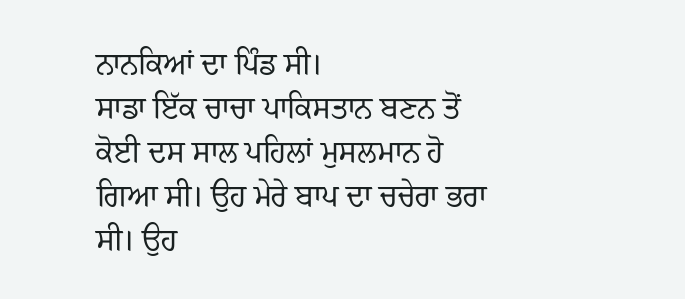ਨਾਨਕਿਆਂ ਦਾ ਪਿੰਡ ਸੀ।
ਸਾਡਾ ਇੱਕ ਚਾਚਾ ਪਾਕਿਸਤਾਨ ਬਣਨ ਤੋਂ ਕੋਈ ਦਸ ਸਾਲ ਪਹਿਲਾਂ ਮੁਸਲਮਾਨ ਹੋ ਗਿਆ ਸੀ। ਉਹ ਮੇਰੇ ਬਾਪ ਦਾ ਚਚੇਰਾ ਭਰਾ ਸੀ। ਉਹ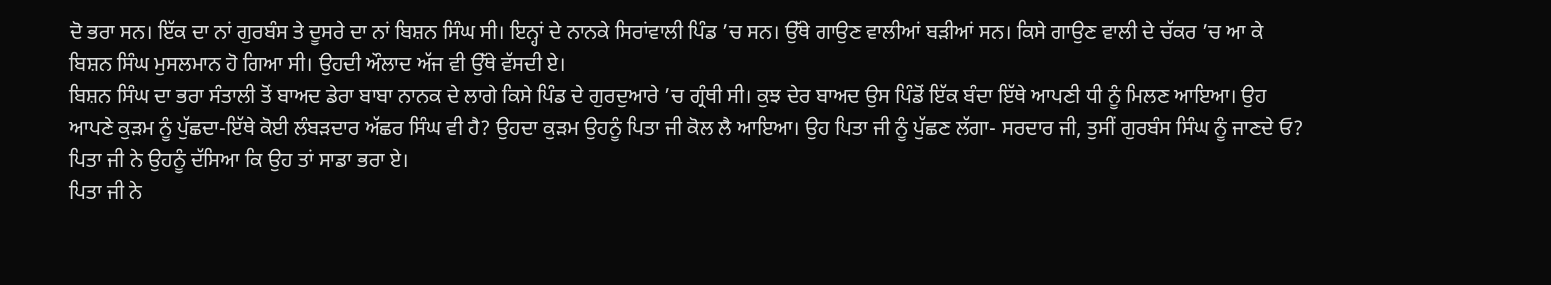ਦੋ ਭਰਾ ਸਨ। ਇੱਕ ਦਾ ਨਾਂ ਗੁਰਬੰਸ ਤੇ ਦੂਸਰੇ ਦਾ ਨਾਂ ਬਿਸ਼ਨ ਸਿੰਘ ਸੀ। ਇਨ੍ਹਾਂ ਦੇ ਨਾਨਕੇ ਸਿਰਾਂਵਾਲੀ ਪਿੰਡ ’ਚ ਸਨ। ਉੱਥੇ ਗਾਉਣ ਵਾਲੀਆਂ ਬੜੀਆਂ ਸਨ। ਕਿਸੇ ਗਾਉਣ ਵਾਲੀ ਦੇ ਚੱਕਰ ’ਚ ਆ ਕੇ ਬਿਸ਼ਨ ਸਿੰਘ ਮੁਸਲਮਾਨ ਹੋ ਗਿਆ ਸੀ। ਉਹਦੀ ਔਲਾਦ ਅੱਜ ਵੀ ਉੱਥੇ ਵੱਸਦੀ ਏ।
ਬਿਸ਼ਨ ਸਿੰਘ ਦਾ ਭਰਾ ਸੰਤਾਲੀ ਤੋਂ ਬਾਅਦ ਡੇਰਾ ਬਾਬਾ ਨਾਨਕ ਦੇ ਲਾਗੇ ਕਿਸੇ ਪਿੰਡ ਦੇ ਗੁਰਦੁਆਰੇ ’ਚ ਗ੍ਰੰਥੀ ਸੀ। ਕੁਝ ਦੇਰ ਬਾਅਦ ਉਸ ਪਿੰਡੋਂ ਇੱਕ ਬੰਦਾ ਇੱਥੇ ਆਪਣੀ ਧੀ ਨੂੰ ਮਿਲਣ ਆਇਆ। ਉਹ ਆਪਣੇ ਕੁੜਮ ਨੂੰ ਪੁੱਛਦਾ-ਇੱਥੇ ਕੋਈ ਲੰਬੜਦਾਰ ਅੱਛਰ ਸਿੰਘ ਵੀ ਹੈ? ਉਹਦਾ ਕੁੜਮ ਉਹਨੂੰ ਪਿਤਾ ਜੀ ਕੋਲ ਲੈ ਆਇਆ। ਉਹ ਪਿਤਾ ਜੀ ਨੂੰ ਪੁੱਛਣ ਲੱਗਾ- ਸਰਦਾਰ ਜੀ, ਤੁਸੀਂ ਗੁਰਬੰਸ ਸਿੰਘ ਨੂੰ ਜਾਣਦੇ ਓ? ਪਿਤਾ ਜੀ ਨੇ ਉਹਨੂੰ ਦੱਸਿਆ ਕਿ ਉਹ ਤਾਂ ਸਾਡਾ ਭਰਾ ਏ।
ਪਿਤਾ ਜੀ ਨੇ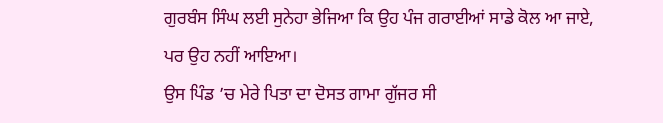ਗੁਰਬੰਸ ਸਿੰਘ ਲਈ ਸੁਨੇਹਾ ਭੇਜਿਆ ਕਿ ਉਹ ਪੰਜ ਗਰਾਈਆਂ ਸਾਡੇ ਕੋਲ ਆ ਜਾਏ, ਪਰ ਉਹ ਨਹੀਂ ਆਇਆ।
ਉਸ ਪਿੰਡ ’ਚ ਮੇਰੇ ਪਿਤਾ ਦਾ ਦੋਸਤ ਗਾਮਾ ਗੁੱਜਰ ਸੀ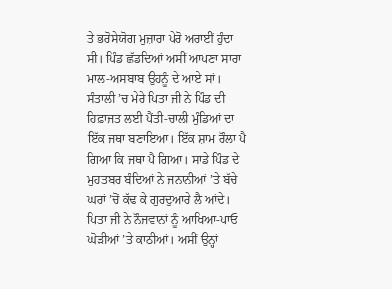ਤੇ ਭਰੋਸੇਯੋਗ ਮੁਜ਼ਾਰਾ ਪੇਰੋ ਅਰਾਈਂ ਹੁੰਦਾ ਸੀ। ਪਿੰਡ ਛੱਡਦਿਆਂ ਅਸੀਂ ਆਪਣਾ ਸਾਰਾ ਮਾਲ-ਅਸਬਾਬ ਉਹਨੂੰ ਦੇ ਆਏ ਸਾਂ। ਸੰਤਾਲੀ ’ਚ ਮੇਰੇ ਪਿਤਾ ਜੀ ਨੇ ਪਿੰਡ ਦੀ ਹਿਫ਼ਾਜਤ ਲਈ ਪੈਂਤੀ-ਚਾਲੀ ਮੁੰਡਿਆਂ ਦਾ ਇੱਕ ਜਥਾ ਬਣਾਇਆ। ਇੱਕ ਸ਼ਾਮ ਰੌਲਾ ਪੈ ਗਿਆ ਕਿ ਜਥਾ ਪੈ ਗਿਆ। ਸਾਡੇ ਪਿੰਡ ਦੇ ਮੁਹਤਬਰ ਬੰਦਿਆਂ ਨੇ ਜਨਾਨੀਆਂ ’ਤੇ ਬੱਚੇ ਘਰਾਂ ’ਚੋਂ ਕੱਢ ਕੇ ਗੁਰਦੁਆਰੇ ਲੈ ਆਂਦੇ। ਪਿਤਾ ਜੀ ਨੇ ਨੌਜਵਾਨਾਂ ਨੂੰ ਆਖਿਆ-ਪਾਓ ਘੋੜੀਆਂ ’ਤੇ ਕਾਠੀਆਂ। ਅਸੀਂ ਉਨ੍ਹਾਂ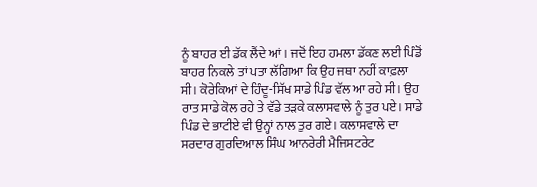ਨੂੰ ਬਾਹਰ ਈ ਡੱਕ ਲੈਂਦੇ ਆਂ। ਜਦੋਂ ਇਹ ਹਮਲਾ ਡੱਕਣ ਲਈ ਪਿੰਡੋਂ ਬਾਹਰ ਨਿਕਲੇ ਤਾਂ ਪਤਾ ਲੱਗਿਆ ਕਿ ਉਹ ਜਥਾ ਨਹੀਂ ਕਾਫ਼ਲਾ ਸੀ। ਕੋਰੇਕਿਆਂ ਦੇ ਹਿੰਦੂ-ਸਿੱਖ ਸਾਡੇ ਪਿੰਡ ਵੱਲ ਆ ਰਹੇ ਸੀ। ਉਹ ਰਾਤ ਸਾਡੇ ਕੋਲ ਰਹੇ ਤੇ ਵੱਡੇ ਤੜਕੇ ਕਲਾਸਵਾਲੇ ਨੂੰ ਤੁਰ ਪਏ। ਸਾਡੇ ਪਿੰਡ ਦੇ ਭਾਟੀਏ ਵੀ ਉਨ੍ਹਾਂ ਨਾਲ ਤੁਰ ਗਏ। ਕਲਾਸਵਾਲੇ ਦਾ ਸਰਦਾਰ ਗੁਰਦਿਆਲ ਸਿੰਘ ਆਨਰੇਰੀ ਮੈਜਿਸਟਰੇਟ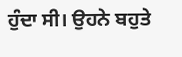ਹੁੰਦਾ ਸੀ। ਉਹਨੇ ਬਹੁਤੇ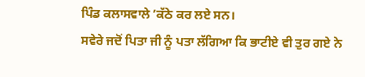ਪਿੰਡ ਕਲਾਸਵਾਲੇ ’ਕੱਠੇ ਕਰ ਲਏ ਸਨ।
ਸਵੇਰੇ ਜਦੋਂ ਪਿਤਾ ਜੀ ਨੂੰ ਪਤਾ ਲੱਗਿਆ ਕਿ ਭਾਟੀਏ ਵੀ ਤੁਰ ਗਏ ਨੇ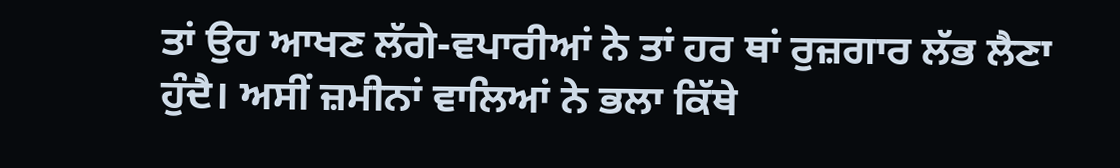ਤਾਂ ਉਹ ਆਖਣ ਲੱਗੇ-ਵਪਾਰੀਆਂ ਨੇ ਤਾਂ ਹਰ ਥਾਂ ਰੁਜ਼ਗਾਰ ਲੱਭ ਲੈਣਾ ਹੁੰਦੈ। ਅਸੀਂ ਜ਼ਮੀਨਾਂ ਵਾਲਿਆਂ ਨੇ ਭਲਾ ਕਿੱਥੇ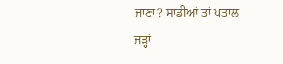ਜਾਣਾ? ਸਾਡੀਆਂ ਤਾਂ ਪਤਾਲ ਜੜ੍ਹਾਂ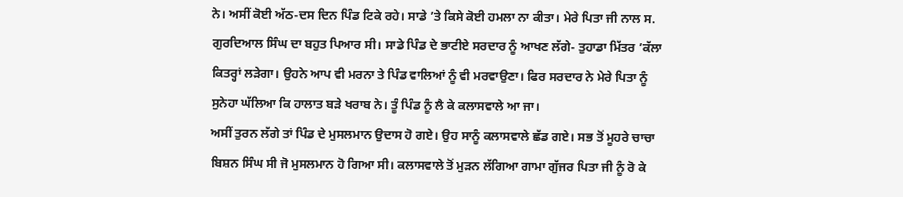ਨੇ। ਅਸੀਂ ਕੋਈ ਅੱਠ-ਦਸ ਦਿਨ ਪਿੰਡ ਟਿਕੇ ਰਹੇ। ਸਾਡੇ ’ਤੇ ਕਿਸੇ ਕੋਈ ਹਮਲਾ ਨਾ ਕੀਤਾ। ਮੇਰੇ ਪਿਤਾ ਜੀ ਨਾਲ ਸ. ਗੁਰਦਿਆਲ ਸਿੰਘ ਦਾ ਬਹੁਤ ਪਿਆਰ ਸੀ। ਸਾਡੇ ਪਿੰਡ ਦੇ ਭਾਟੀਏ ਸਰਦਾਰ ਨੂੰ ਆਖਣ ਲੱਗੇ- ਤੁਹਾਡਾ ਮਿੱਤਰ ’ਕੱਲਾ ਕਿਤਰ੍ਹਾਂ ਲੜੇਗਾ। ਉਹਨੇ ਆਪ ਵੀ ਮਰਨਾ ਤੇ ਪਿੰਡ ਵਾਲਿਆਂ ਨੂੰ ਵੀ ਮਰਵਾਉਣਾ। ਫਿਰ ਸਰਦਾਰ ਨੇ ਮੇਰੇ ਪਿਤਾ ਨੂੰ ਸੁਨੇਹਾ ਘੱਲਿਆ ਕਿ ਹਾਲਾਤ ਬੜੇ ਖਰਾਬ ਨੇ। ਤੂੰ ਪਿੰਡ ਨੂੰ ਲੈ ਕੇ ਕਲਾਸਵਾਲੇ ਆ ਜਾ।
ਅਸੀਂ ਤੁਰਨ ਲੱਗੇ ਤਾਂ ਪਿੰਡ ਦੇ ਮੁਸਲਮਾਨ ਉਦਾਸ ਹੋ ਗਏ। ਉਹ ਸਾਨੂੰ ਕਲਾਸਵਾਲੇ ਛੱਡ ਗਏ। ਸਭ ਤੋਂ ਮੂਹਰੇ ਚਾਚਾ ਬਿਸ਼ਨ ਸਿੰਘ ਸੀ ਜੋ ਮੁਸਲਮਾਨ ਹੋ ਗਿਆ ਸੀ। ਕਲਾਸਵਾਲੇ ਤੋਂ ਮੁੜਨ ਲੱਗਿਆ ਗਾਮਾ ਗੁੱਜਰ ਪਿਤਾ ਜੀ ਨੂੰ ਰੋ ਕੇ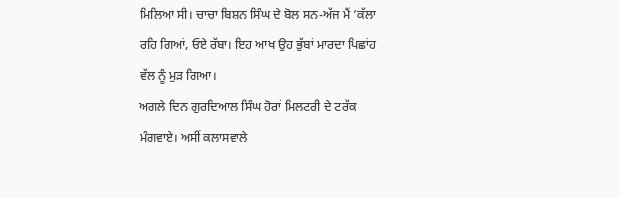ਮਿਲਿਆ ਸੀ। ਚਾਚਾ ਬਿਸ਼ਨ ਸਿੰਘ ਦੇ ਬੋਲ ਸਨ-ਅੱਜ ਮੈਂ ’ਕੱਲਾ ਰਹਿ ਗਿਆਂ, ਓਏ ਰੱਬਾ। ਇਹ ਆਖ ਉਹ ਭੁੱਬਾਂ ਮਾਰਦਾ ਪਿਛਾਂਹ ਵੱਲ ਨੂੰ ਮੁੜ ਗਿਆ।
ਅਗਲੇ ਦਿਨ ਗੁਰਦਿਆਲ ਸਿੰਘ ਹੋਰਾਂ ਮਿਲਟਰੀ ਦੇ ਟਰੱਕ ਮੰਗਵਾਏ। ਅਸੀਂ ਕਲਾਸਵਾਲੇ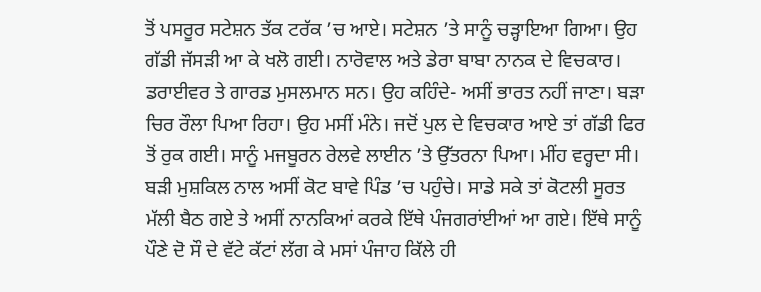ਤੋਂ ਪਸਰੂਰ ਸਟੇਸ਼ਨ ਤੱਕ ਟਰੱਕ ’ਚ ਆਏ। ਸਟੇਸ਼ਨ ’ਤੇ ਸਾਨੂੰ ਚੜ੍ਹਾਇਆ ਗਿਆ। ਉਹ ਗੱਡੀ ਜੱਸੜੀ ਆ ਕੇ ਖਲੋ ਗਈ। ਨਾਰੋਵਾਲ ਅਤੇ ਡੇਰਾ ਬਾਬਾ ਨਾਨਕ ਦੇ ਵਿਚਕਾਰ। ਡਰਾਈਵਰ ਤੇ ਗਾਰਡ ਮੁਸਲਮਾਨ ਸਨ। ਉਹ ਕਹਿੰਦੇ- ਅਸੀਂ ਭਾਰਤ ਨਹੀਂ ਜਾਣਾ। ਬੜਾ ਚਿਰ ਰੌਲਾ ਪਿਆ ਰਿਹਾ। ਉਹ ਮਸੀਂ ਮੰਨੇ। ਜਦੋਂ ਪੁਲ ਦੇ ਵਿਚਕਾਰ ਆਏ ਤਾਂ ਗੱਡੀ ਫਿਰ ਤੋਂ ਰੁਕ ਗਈ। ਸਾਨੂੰ ਮਜਬੂਰਨ ਰੇਲਵੇ ਲਾਈਨ ’ਤੇ ਉੱਤਰਨਾ ਪਿਆ। ਮੀਂਹ ਵਰ੍ਹਦਾ ਸੀ। ਬੜੀ ਮੁਸ਼ਕਿਲ ਨਾਲ ਅਸੀਂ ਕੋਟ ਬਾਵੇ ਪਿੰਡ ’ਚ ਪਹੁੰਚੇ। ਸਾਡੇ ਸਕੇ ਤਾਂ ਕੋਟਲੀ ਸੂਰਤ ਮੱਲੀ ਬੈਠ ਗਏ ਤੇ ਅਸੀਂ ਨਾਨਕਿਆਂ ਕਰਕੇ ਇੱਥੇ ਪੰਜਗਰਾਂਈਆਂ ਆ ਗਏ। ਇੱਥੇ ਸਾਨੂੰ ਪੌਣੇ ਦੋ ਸੌ ਦੇ ਵੱਟੇ ਕੱਟਾਂ ਲੱਗ ਕੇ ਮਸਾਂ ਪੰਜਾਹ ਕਿੱਲੇ ਹੀ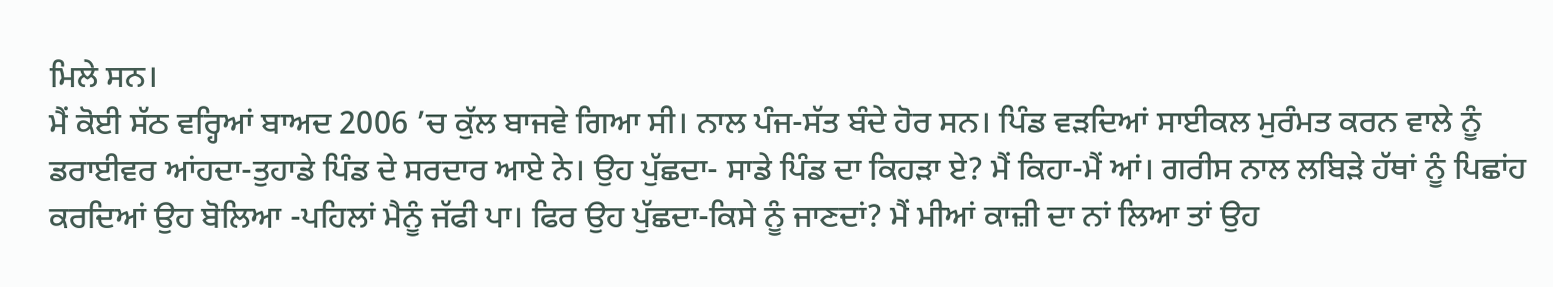ਮਿਲੇ ਸਨ।
ਮੈਂ ਕੋਈ ਸੱਠ ਵਰ੍ਹਿਆਂ ਬਾਅਦ 2006 ’ਚ ਕੁੱਲ ਬਾਜਵੇ ਗਿਆ ਸੀ। ਨਾਲ ਪੰਜ-ਸੱਤ ਬੰਦੇ ਹੋਰ ਸਨ। ਪਿੰਡ ਵੜਦਿਆਂ ਸਾਈਕਲ ਮੁਰੰਮਤ ਕਰਨ ਵਾਲੇ ਨੂੰ ਡਰਾਈਵਰ ਆਂਹਦਾ-ਤੁਹਾਡੇ ਪਿੰਡ ਦੇ ਸਰਦਾਰ ਆਏ ਨੇ। ਉਹ ਪੁੱਛਦਾ- ਸਾਡੇ ਪਿੰਡ ਦਾ ਕਿਹੜਾ ਏ? ਮੈਂ ਕਿਹਾ-ਮੈਂ ਆਂ। ਗਰੀਸ ਨਾਲ ਲਬਿੜੇ ਹੱਥਾਂ ਨੂੰ ਪਿਛਾਂਹ ਕਰਦਿਆਂ ਉਹ ਬੋਲਿਆ -ਪਹਿਲਾਂ ਮੈਨੂੰ ਜੱਫੀ ਪਾ। ਫਿਰ ਉਹ ਪੁੱਛਦਾ-ਕਿਸੇ ਨੂੰ ਜਾਣਦਾਂ? ਮੈਂ ਮੀਆਂ ਕਾਜ਼ੀ ਦਾ ਨਾਂ ਲਿਆ ਤਾਂ ਉਹ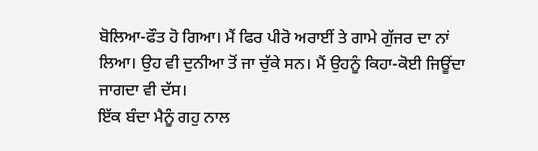ਬੋਲਿਆ-ਫੌਤ ਹੋ ਗਿਆ। ਮੈਂ ਫਿਰ ਪੀਰੋ ਅਰਾਈਂ ਤੇ ਗਾਮੇ ਗੁੱਜਰ ਦਾ ਨਾਂ ਲਿਆ। ਉਹ ਵੀ ਦੁਨੀਆ ਤੋਂ ਜਾ ਚੁੱਕੇ ਸਨ। ਮੈਂ ਉਹਨੂੰ ਕਿਹਾ-ਕੋਈ ਜਿਊਂਦਾ ਜਾਗਦਾ ਵੀ ਦੱਸ।
ਇੱਕ ਬੰਦਾ ਮੈਨੂੰ ਗਹੁ ਨਾਲ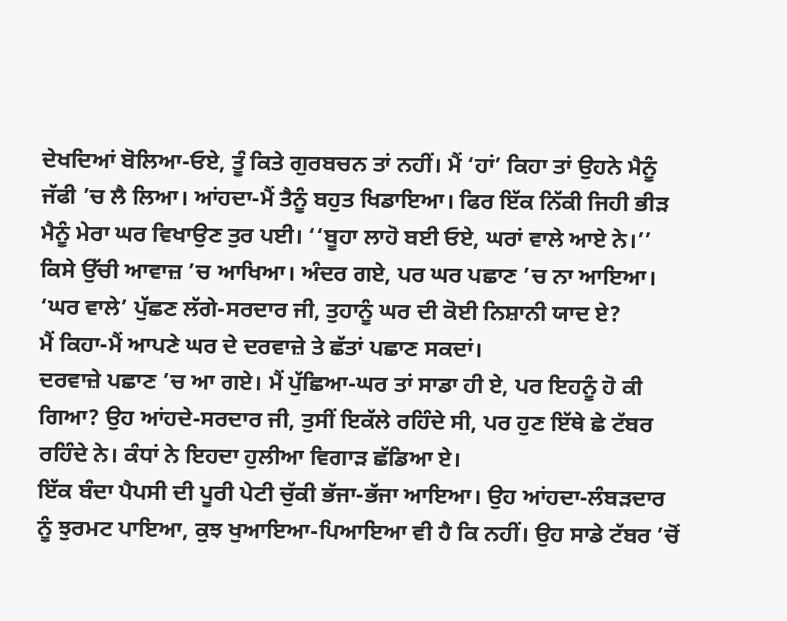ਦੇਖਦਿਆਂ ਬੋਲਿਆ-ਓਏ, ਤੂੰ ਕਿਤੇ ਗੁਰਬਚਨ ਤਾਂ ਨਹੀਂ। ਮੈਂ ‘ਹਾਂ’ ਕਿਹਾ ਤਾਂ ਉਹਨੇ ਮੈਨੂੰ ਜੱਫੀ ’ਚ ਲੈ ਲਿਆ। ਆਂਹਦਾ-ਮੈਂ ਤੈਨੂੰ ਬਹੁਤ ਖਿਡਾਇਆ। ਫਿਰ ਇੱਕ ਨਿੱਕੀ ਜਿਹੀ ਭੀੜ ਮੈਨੂੰ ਮੇਰਾ ਘਰ ਵਿਖਾਉਣ ਤੁਰ ਪਈ। ‘‘ਬੂਹਾ ਲਾਹੋ ਬਈ ਓਏ, ਘਰਾਂ ਵਾਲੇ ਆਏ ਨੇ।’’ ਕਿਸੇ ਉੱਚੀ ਆਵਾਜ਼ ’ਚ ਆਖਿਆ। ਅੰਦਰ ਗਏ, ਪਰ ਘਰ ਪਛਾਣ ’ਚ ਨਾ ਆਇਆ। ‘ਘਰ ਵਾਲੇ’ ਪੁੱਛਣ ਲੱਗੇ-ਸਰਦਾਰ ਜੀ, ਤੁਹਾਨੂੰ ਘਰ ਦੀ ਕੋਈ ਨਿਸ਼ਾਨੀ ਯਾਦ ਏ?
ਮੈਂ ਕਿਹਾ-ਮੈਂ ਆਪਣੇ ਘਰ ਦੇ ਦਰਵਾਜ਼ੇ ਤੇ ਛੱਤਾਂ ਪਛਾਣ ਸਕਦਾਂ।
ਦਰਵਾਜ਼ੇ ਪਛਾਣ ’ਚ ਆ ਗਏ। ਮੈਂ ਪੁੱਛਿਆ-ਘਰ ਤਾਂ ਸਾਡਾ ਹੀ ਏ, ਪਰ ਇਹਨੂੰ ਹੋ ਕੀ ਗਿਆ? ਉਹ ਆਂਹਦੇ-ਸਰਦਾਰ ਜੀ, ਤੁਸੀਂ ਇਕੱਲੇ ਰਹਿੰਦੇ ਸੀ, ਪਰ ਹੁਣ ਇੱਥੇ ਛੇ ਟੱਬਰ ਰਹਿੰਦੇ ਨੇ। ਕੰਧਾਂ ਨੇ ਇਹਦਾ ਹੁਲੀਆ ਵਿਗਾੜ ਛੱਡਿਆ ਏ।
ਇੱਕ ਬੰਦਾ ਪੈਪਸੀ ਦੀ ਪੂਰੀ ਪੇਟੀ ਚੁੱਕੀ ਭੱਜਾ-ਭੱਜਾ ਆਇਆ। ਉਹ ਆਂਹਦਾ-ਲੰਬੜਦਾਰ ਨੂੰ ਝੁਰਮਟ ਪਾਇਆ, ਕੁਝ ਖੁਆਇਆ-ਪਿਆਇਆ ਵੀ ਹੈ ਕਿ ਨਹੀਂ। ਉਹ ਸਾਡੇ ਟੱਬਰ ’ਚੋਂ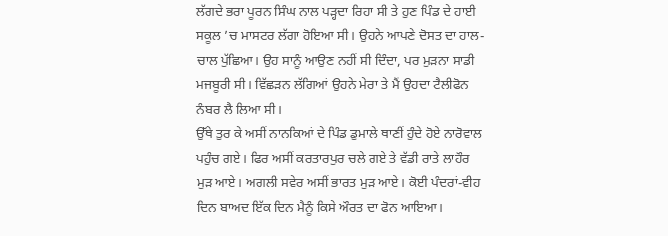ਲੱਗਦੇ ਭਰਾ ਪੂਰਨ ਸਿੰਘ ਨਾਲ ਪੜ੍ਹਦਾ ਰਿਹਾ ਸੀ ਤੇ ਹੁਣ ਪਿੰਡ ਦੇ ਹਾਈ ਸਕੂਲ ’ਚ ਮਾਸਟਰ ਲੱਗਾ ਹੋਇਆ ਸੀ। ਉਹਨੇ ਆਪਣੇ ਦੋਸਤ ਦਾ ਹਾਲ-ਚਾਲ ਪੁੱਛਿਆ। ਉਹ ਸਾਨੂੰ ਆਉਣ ਨਹੀਂ ਸੀ ਦਿੰਦਾ, ਪਰ ਮੁੜਨਾ ਸਾਡੀ ਮਜਬੂਰੀ ਸੀ। ਵਿੱਛੜਨ ਲੱਗਿਆਂ ਉਹਨੇ ਮੇਰਾ ਤੇ ਮੈਂ ਉਹਦਾ ਟੈਲੀਫੋਨ ਨੰਬਰ ਲੈ ਲਿਆ ਸੀ।
ਉੱਥੇ ਤੁਰ ਕੇ ਅਸੀਂ ਨਾਨਕਿਆਂ ਦੇ ਪਿੰਡ ਡੁਮਾਲੇ ਥਾਣੀਂ ਹੁੰਦੇ ਹੋਏ ਨਾਰੋਵਾਲ ਪਹੁੰਚ ਗਏ। ਫਿਰ ਅਸੀਂ ਕਰਤਾਰਪੁਰ ਚਲੇ ਗਏ ਤੇ ਵੱਡੀ ਰਾਤੇ ਲਾਹੌਰ ਮੁੜ ਆਏ। ਅਗਲੀ ਸਵੇਰ ਅਸੀਂ ਭਾਰਤ ਮੁੜ ਆਏ। ਕੋਈ ਪੰਦਰਾਂ-ਵੀਹ ਦਿਨ ਬਾਅਦ ਇੱਕ ਦਿਨ ਮੈਨੂੰ ਕਿਸੇ ਔਰਤ ਦਾ ਫੋਨ ਆਇਆ।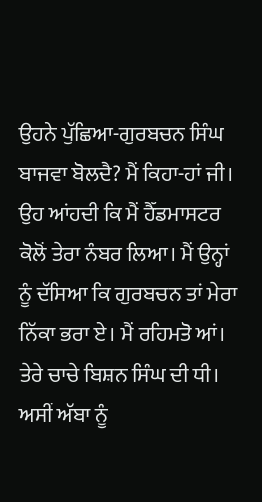ਉਹਨੇ ਪੁੱਛਿਆ-ਗੁਰਬਚਨ ਸਿੰਘ ਬਾਜਵਾ ਬੋਲਦੈ? ਮੈਂ ਕਿਹਾ-ਹਾਂ ਜੀ।
ਉਹ ਆਂਹਦੀ ਕਿ ਮੈਂ ਹੈੱਡਮਾਸਟਰ ਕੋਲੋਂ ਤੇਰਾ ਨੰਬਰ ਲਿਆ। ਮੈਂ ਉਨ੍ਹਾਂ ਨੂੰ ਦੱਸਿਆ ਕਿ ਗੁਰਬਚਨ ਤਾਂ ਮੇਰਾ ਨਿੱਕਾ ਭਰਾ ਏ। ਮੈਂ ਰਹਿਮਤੋ ਆਂ। ਤੇਰੇ ਚਾਚੇ ਬਿਸ਼ਨ ਸਿੰਘ ਦੀ ਧੀ। ਅਸੀਂ ਅੱਬਾ ਨੂੰ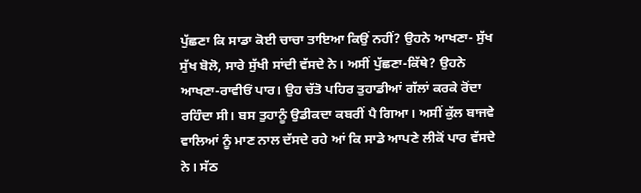ਪੁੱਛਣਾ ਕਿ ਸਾਡਾ ਕੋਈ ਚਾਚਾ ਤਾਇਆ ਕਿਉਂ ਨਹੀਂ? ਉਹਨੇ ਆਖਣਾ- ਸੁੱਖ ਸੁੱਖ ਬੋਲੋ, ਸਾਰੇ ਸੁੱਖੀ ਸਾਂਦੀ ਵੱਸਦੇ ਨੇ। ਅਸੀਂ ਪੁੱਛਣਾ-ਕਿੱਥੇ? ਉਹਨੇ ਆਖਣਾ-ਰਾਵੀਓਂ ਪਾਰ। ਉਹ ਚੱਤੋ ਪਹਿਰ ਤੁਹਾਡੀਆਂ ਗੱਲਾਂ ਕਰਕੇ ਰੋਂਦਾ ਰਹਿੰਦਾ ਸੀ। ਬਸ ਤੁਹਾਨੂੰ ਉਡੀਕਦਾ ਕਬਰੀਂ ਪੈ ਗਿਆ। ਅਸੀਂ ਕੁੱਲ ਬਾਜਵੇ ਵਾਲਿਆਂ ਨੂੰ ਮਾਣ ਨਾਲ ਦੱਸਦੇ ਰਹੇ ਆਂ ਕਿ ਸਾਡੇ ਆਪਣੇ ਲੀਕੋਂ ਪਾਰ ਵੱਸਦੇ ਨੇ। ਸੱਠ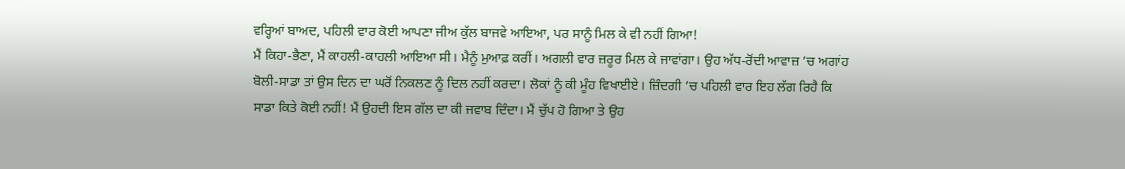ਵਰ੍ਹਿਆਂ ਬਾਅਦ, ਪਹਿਲੀ ਵਾਰ ਕੋਈ ਆਪਣਾ ਜੀਅ ਕੁੱਲ ਬਾਜਵੇ ਆਇਆ, ਪਰ ਸਾਨੂੰ ਮਿਲ ਕੇ ਵੀ ਨਹੀਂ ਗਿਆ!
ਮੈਂ ਕਿਹਾ-ਭੈਣਾ, ਮੈਂ ਕਾਹਲੀ-ਕਾਹਲੀ ਆਇਆ ਸੀ। ਮੈਨੂੰ ਮੁਆਫ਼ ਕਰੀਂ। ਅਗਲੀ ਵਾਰ ਜ਼ਰੂਰ ਮਿਲ ਕੇ ਜਾਵਾਂਗਾ। ਉਹ ਅੱਧ-ਰੋਂਦੀ ਆਵਾਜ਼ ’ਚ ਅਗਾਂਹ ਬੋਲੀ-ਸਾਡਾ ਤਾਂ ਉਸ ਦਿਨ ਦਾ ਘਰੋਂ ਨਿਕਲਣ ਨੂੰ ਦਿਲ ਨਹੀਂ ਕਰਦਾ। ਲੋਕਾਂ ਨੂੰ ਕੀ ਮੂੰਹ ਵਿਖਾਈਏ। ਜ਼ਿੰਦਗੀ ’ਚ ਪਹਿਲੀ ਵਾਰ ਇਹ ਲੱਗ ਰਿਹੈ ਕਿ ਸਾਡਾ ਕਿਤੇ ਕੋਈ ਨਹੀਂ! ਮੈਂ ਉਹਦੀ ਇਸ ਗੱਲ ਦਾ ਕੀ ਜਵਾਬ ਦਿੰਦਾ। ਮੈਂ ਚੁੱਪ ਹੋ ਗਿਆ ਤੇ ਉਹ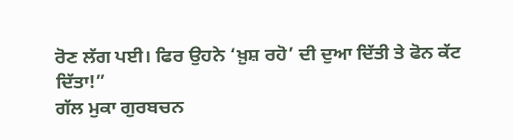ਰੋਣ ਲੱਗ ਪਈ। ਫਿਰ ਉਹਨੇ ‘ਖ਼ੁਸ਼ ਰਹੋ’ ਦੀ ਦੁਆ ਦਿੱਤੀ ਤੇ ਫੋਨ ਕੱਟ ਦਿੱਤਾ!”
ਗੱਲ ਮੁਕਾ ਗੁਰਬਚਨ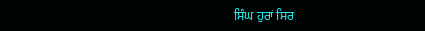ਸਿੰਘ ਹੁਰਾਂ ਸਿਰ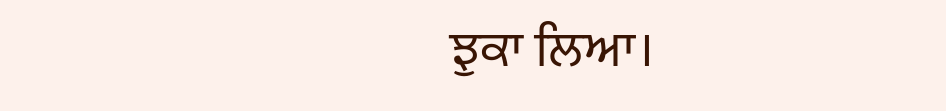ਝੁਕਾ ਲਿਆ।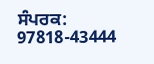ਸੰਪਰਕ: 97818-43444